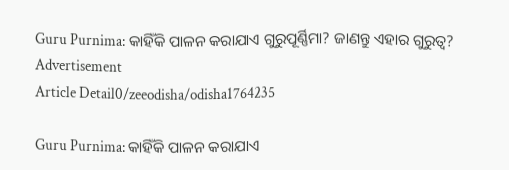Guru Purnima: କାହିଁକି ପାଳନ କରାଯାଏ ଗୁରୁପୂର୍ଣ୍ଣିମା? ଜାଣନ୍ତୁ ଏହାର ଗୁରୁତ୍ୱ?
Advertisement
Article Detail0/zeeodisha/odisha1764235

Guru Purnima: କାହିଁକି ପାଳନ କରାଯାଏ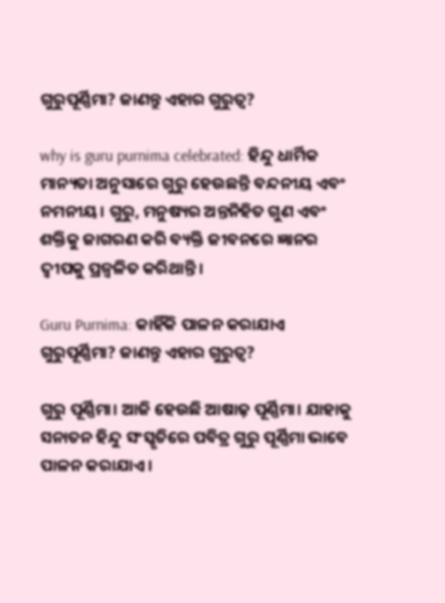ଗୁରୁପୂର୍ଣ୍ଣିମା? ଜାଣନ୍ତୁ ଏହାର ଗୁରୁତ୍ୱ?

why is guru purnima celebrated: ହିନ୍ଦୁ ଧାର୍ମିକ ମାନ୍ୟତା ଅନୁସାରେ ଗୁରୁ ହେଉଛନ୍ତି ବନ୍ଦନୀୟ ଏବଂ ନମନୀୟ। ଗୁରୁ, ମନୁଷ୍ୟର ଅନ୍ତନିହିତ ଗୁଣ ଏବଂ ଶକ୍ତିକୁ ଜାଗରଣ କରି ବ୍ୟକ୍ତି ଜୀବନରେ ଜ୍ଞାନର ଦ୍ବୀପକୁ ପ୍ରଜ୍ବଳିତ କରିଥାନ୍ତି।

Guru Purnima: କାହିଁକି ପାଳନ କରାଯାଏ ଗୁରୁପୂର୍ଣ୍ଣିମା? ଜାଣନ୍ତୁ ଏହାର ଗୁରୁତ୍ୱ?

ଗୁରୁ ପୂର୍ଣ୍ଣିମା। ଆଜି ହେଉଛି ଆଷାଢ଼ ପୂର୍ଣ୍ଣିମା। ଯାହାକୁ ସନାତନ ହିନ୍ଦୁ ସଂସ୍କୃତିରେ ପବିତ୍ର ଗୁରୁ ପୂର୍ଣ୍ଣିମା ଭାବେ ପାଳନ କରାଯାଏ।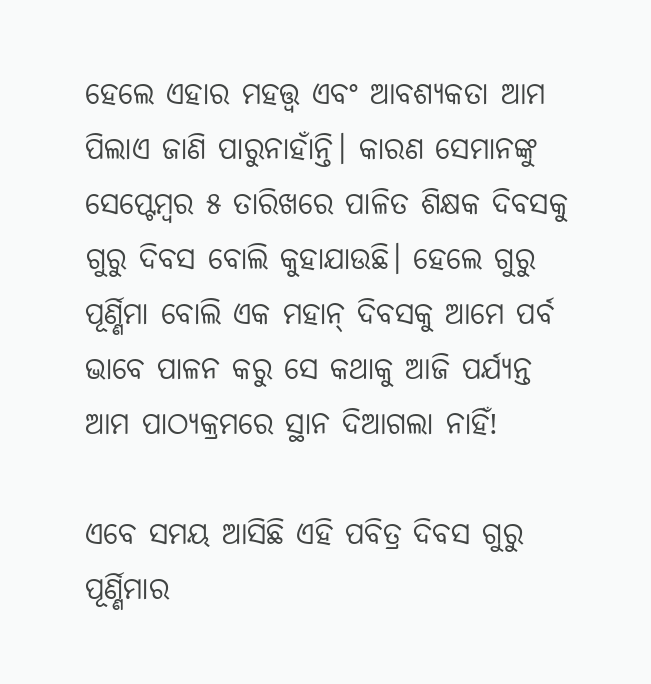ହେଲେ ଏହାର ମହତ୍ତ୍ୱ ଏବଂ ଆବଶ୍ୟକତା ଆମ ପିଲାଏ ଜାଣି ପାରୁନାହାଁନ୍ତି। କାରଣ ସେମାନଙ୍କୁ ସେପ୍ଟେମ୍ବର ୫ ତାରିଖରେ ପାଳିତ ଶିକ୍ଷକ ଦିବସକୁ ଗୁରୁ ଦିବସ ବୋଲି କୁହାଯାଉଛି। ହେଲେ ଗୁରୁ ପୂର୍ଣ୍ଣିମା ବୋଲି ଏକ ମହାନ୍ ଦିବସକୁ ଆମେ ପର୍ବ ଭାବେ ପାଳନ କରୁ ସେ କଥାକୁ ଆଜି ପର୍ଯ୍ୟନ୍ତ ଆମ ପାଠ୍ୟକ୍ରମରେ ସ୍ଥାନ ଦିଆଗଲା ନାହିଁ!

ଏବେ ସମୟ ଆସିଛି ଏହି ପବିତ୍ର ଦିବସ ଗୁରୁ ପୂର୍ଣ୍ଣିମାର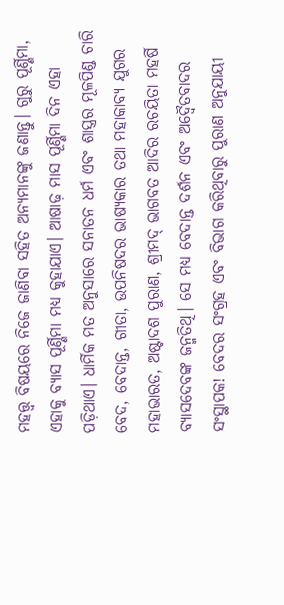ମହତ୍ତ୍ୱ ବିଷୟରେ ନିଜେ ଜାଣିବା ସହିତ ଅନ୍ୟମାନଙ୍କୁ ଜଣାନ୍ତୁ। ଗୁରୁ ପୂର୍ଣ୍ଣିମା, ଏହାକୁ ବ୍ୟାସ ପୂର୍ଣ୍ଣିମା ମଧ୍ୟ କୁହାଯାଏ। ଆଷାଢ଼ ମାସ ପୂର୍ଣ୍ଣିମା ଦିନ ଏହା ପଡ଼ିଥାଏ। ଧାର୍ମିକ ମତ ଅନୁସାରେ ସନାତନ ଧର୍ମ ଏବଂ ଶାସ୍ତ୍ରର ମୂଳପିଣ୍ଡ ଚାରି ବେଦ, ବେଦାନ୍ତ, ଗୀତା, ଉପନିଷଦର ଭାଷ୍ୟକାର ତଥା ମହାକାବ୍ୟ ଯୁଗର ମହାଭାରତ, ଅଷ୍ଟାଦଶ ପୁରାଣ, ଶ୍ରୀମଦ୍ ଭାଗବତ ଆଦିର ରଚୟିତା ମହର୍ଷି ବ୍ୟାସଦେବଙ୍କ ଜନ୍ମତିଥି। ସେ ମଧ୍ୟ ବେଦାନ୍ତ ଦର୍ଶନ ଏବଂ ଅଦ୍ୱୈତବାଦର ସଂସ୍ଥାପକ! ବେଦର ସଂଗ୍ରହ ଏବଂ ବିଭାଗ କରିଥିବାରୁ ପୁରାଣ ଅନୁଯାୟୀ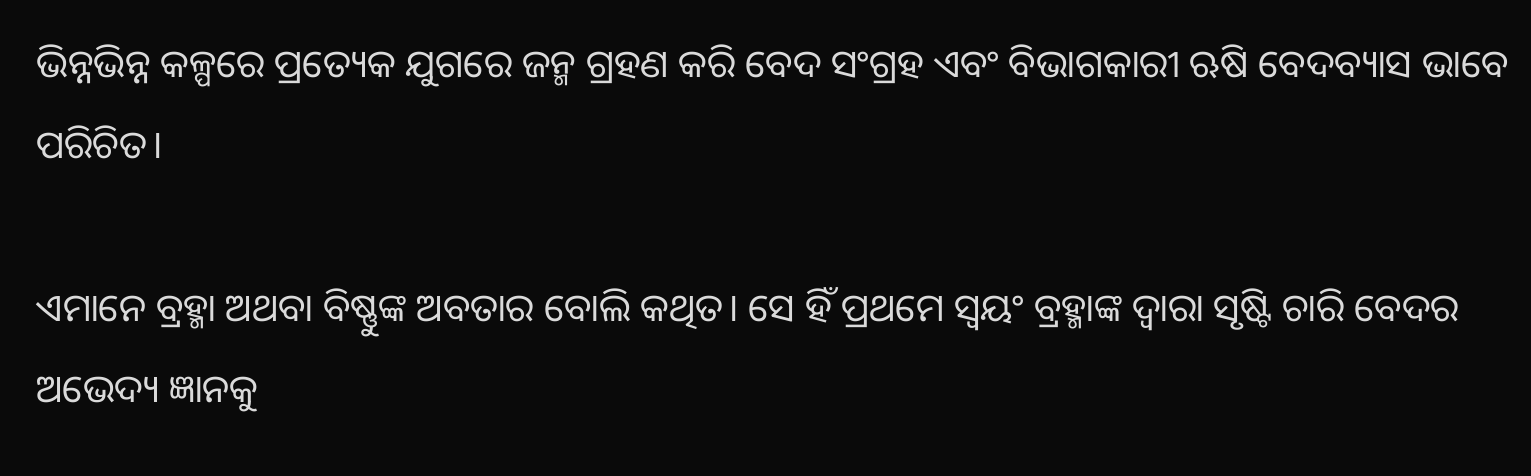ଭିନ୍ନଭିନ୍ନ କଳ୍ପରେ ପ୍ରତ୍ୟେକ ଯୁଗରେ ଜନ୍ମ ଗ୍ରହଣ କରି ବେଦ ସଂଗ୍ରହ ଏବଂ ବିଭାଗକାରୀ ଋଷି ବେଦବ୍ୟାସ ଭାବେ ପରିଚିତ।

ଏମାନେ ବ୍ରହ୍ମା ଅଥବା ବିଷ୍ଣୁଙ୍କ ଅବତାର ବୋଲି କଥିତ। ସେ ହିଁ ପ୍ରଥମେ ସ୍ଵୟଂ ବ୍ରହ୍ମାଙ୍କ ଦ୍ଵାରା ସୃଷ୍ଟି ଚାରି ବେଦର ଅଭେଦ୍ୟ ଜ୍ଞାନକୁ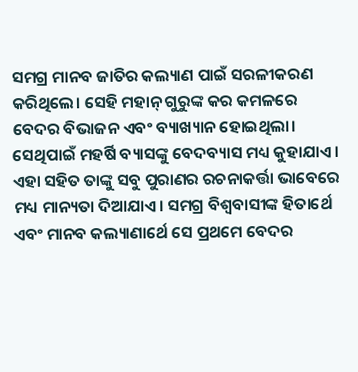ସମଗ୍ର ମାନବ ଜାତିର କଲ୍ୟାଣ ପାଇଁ ସରଳୀକରଣ କରିଥିଲେ। ସେହି ମହାନ୍ ଗୁରୁଙ୍କ କର କମଳରେ ବେଦର ବିଭାଜନ ଏବଂ ବ୍ୟାଖ୍ୟାନ ହୋଇଥିଲା। ସେଥିପାଇଁ ମହର୍ଷି ବ୍ୟାସଙ୍କୁ ବେଦବ୍ୟାସ ମଧ୍ୟ କୁହାଯାଏ। ଏହା ସହିତ ତାଙ୍କୁ ସବୁ ପୁରାଣର ରଚନାକର୍ତ୍ତା ଭାବେରେ ମଧ୍ୟ ମାନ୍ୟତା ଦିଆଯାଏ। ସମଗ୍ର ବିଶ୍ବବାସୀଙ୍କ ହିତାର୍ଥେ ଏବଂ ମାନବ କଲ୍ୟାଣାର୍ଥେ ସେ ପ୍ରଥମେ ବେଦର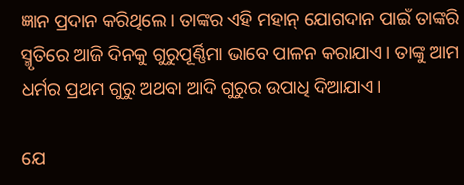ଜ୍ଞାନ ପ୍ରଦାନ କରିଥିଲେ। ତାଙ୍କର ଏହି ମହାନ୍ ଯୋଗଦାନ ପାଇଁ ତାଙ୍କରି ସ୍ମୃତିରେ ଆଜି ଦିନକୁ ଗୁରୁପୂର୍ଣ୍ଣିମା ଭାବେ ପାଳନ କରାଯାଏ। ତାଙ୍କୁ ଆମ ଧର୍ମର ପ୍ରଥମ ଗୁରୁ ଅଥବା ଆଦି ଗୁରୁର ଉପାଧି ଦିଆଯାଏ।

ଯେ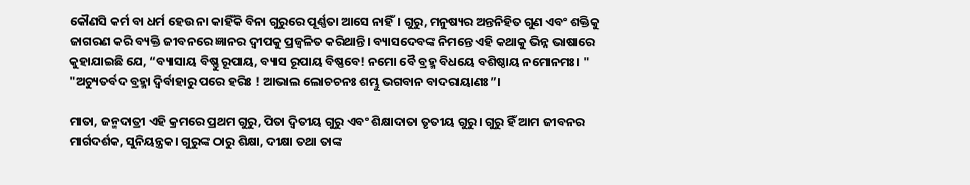କୌଣସି କର୍ମ ବା ଧର୍ମ ହେଉ ନା କାହିଁକି ବିନା ଗୁରୁରେ ପୂର୍ଣ୍ଣତା ଆସେ ନାହିଁ। ଗୁରୁ, ମନୁଷ୍ୟର ଅନ୍ତନିହିତ ଗୁଣ ଏବଂ ଶକ୍ତିକୁ ଜାଗରଣ କରି ବ୍ୟକ୍ତି ଜୀବନରେ ଜ୍ଞାନର ଦ୍ବୀପକୁ ପ୍ରଜ୍ବଳିତ କରିଥାନ୍ତି। ବ୍ୟାସଦେବଙ୍କ ନିମନ୍ତେ ଏହି କଥାକୁ ଭିନ୍ନ ଭାଷାରେ କୁହାଯାଇଛି ଯେ, “ବ୍ୟାସାୟ ବିଷ୍ଣୁ ରୂପାୟ, ବ୍ୟାସ ରୂପାୟ ବିଷ୍ଣବେ! ନମୋ ବୈ ବ୍ରହ୍ମ ବିଧୟେ ବଶିଷ୍ଠାୟ ନମୋନମଃ। "
"ଅଚ୍ୟୁତର୍ବଦ ବ୍ରହ୍ମା ଦ୍ୱିର୍ବାହାରୁ ପରେ ହରିଃ ! ଆଭାଲ ଲୋଚଚନଃ ଶମ୍ଭୁ ଭଗବାନ ବାଦରାୟାଣଃ”।

ମାତା, ଜନ୍ମଦାତ୍ରୀ ଏହି କ୍ରମରେ ପ୍ରଥମ ଗୁରୁ, ପିତା ଦ୍ୱିତୀୟ ଗୁରୁ ଏବଂ ଶିକ୍ଷାଦାତା ତୃତୀୟ ଗୁରୁ। ଗୁରୁ ହିଁ ଆମ ଜୀବନର ମାର୍ଗଦର୍ଶକ, ସୁନିୟନ୍ତ୍ରକ। ଗୁରୁଙ୍କ ଠାରୁ ଶିକ୍ଷା, ଦୀକ୍ଷା ତଥା ତାଙ୍କ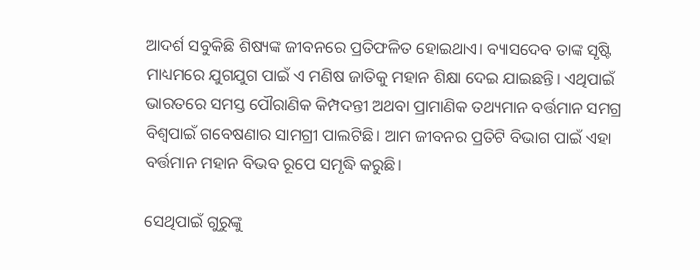ଆଦର୍ଶ ସବୁକିଛି ଶିଷ୍ୟଙ୍କ ଜୀବନରେ ପ୍ରତିଫଳିତ ହୋଇଥାଏ। ବ୍ୟାସଦେବ ତାଙ୍କ ସୃଷ୍ଟି ମାଧ୍ୟମରେ ଯୁଗଯୁଗ ପାଇଁ ଏ ମଣିଷ ଜାତିକୁ ମହାନ ଶିକ୍ଷା ଦେଇ ଯାଇଛନ୍ତି। ଏଥିପାଇଁ ଭାରତରେ ସମସ୍ତ ପୌରାଣିକ କିମ୍ପଦନ୍ତୀ ଅଥବା ପ୍ରାମାଣିକ ତଥ୍ୟମାନ ବର୍ତ୍ତମାନ ସମଗ୍ର ବିଶ୍ୱପାଇଁ ଗବେଷଣାର ସାମଗ୍ରୀ ପାଲଟିଛି। ଆମ ଜୀବନର ପ୍ରତିଟି ବିଭାଗ ପାଇଁ ଏହା ବର୍ତ୍ତମାନ ମହାନ ବିଭବ ରୂପେ ସମୃଦ୍ଧି କରୁଛି।

ସେଥିପାଇଁ ଗୁରୁଙ୍କୁ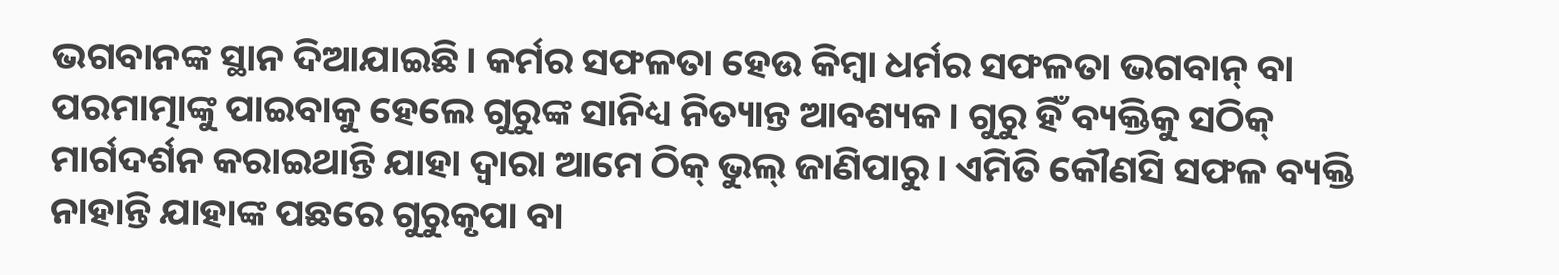ଭଗବାନଙ୍କ ସ୍ଥାନ ଦିଆଯାଇଛି। କର୍ମର ସଫଳତା ହେଉ କିମ୍ବା ଧର୍ମର ସଫଳତା ଭଗବାନ୍ ବା ପରମାତ୍ମାଙ୍କୁ ପାଇବାକୁ ହେଲେ ଗୁରୁଙ୍କ ସାନିଧ୍ୟ ନିତ୍ୟାନ୍ତ ଆବଶ୍ୟକ। ଗୁରୁ ହିଁ ବ୍ୟକ୍ତିକୁ ସଠିକ୍ ମାର୍ଗଦର୍ଶନ କରାଇଥାନ୍ତି ଯାହା ଦ୍ୱାରା ଆମେ ଠିକ୍ ଭୁଲ୍ ଜାଣିପାରୁ। ଏମିତି କୌଣସି ସଫଳ ବ୍ୟକ୍ତି ନାହାନ୍ତି ଯାହାଙ୍କ ପଛରେ ଗୁରୁକୃପା ବା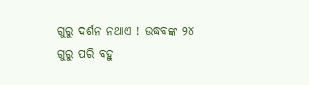ଗୁରୁ ଦର୍ଶନ ନଥାଏ ! ଉଦ୍ଧବଙ୍କ ୨୪ ଗୁରୁ ପରି ବହୁ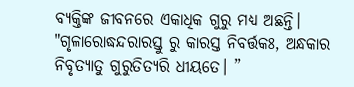ବ୍ୟକ୍ତିଙ୍କ ଜୀବନରେ ଏକାଧିକ ଗୁରୁ ମଧ୍ୟ ଅଛନ୍ତି।
"ଗୃଳାରୋଦ୍ଧନ୍ଦରାରସ୍ତୁ ରୁ କାରସ୍ତ ନିବର୍ତ୍ତକଃ, ଅନ୍ଧକାର ନିବୃତ୍ୟାତୁ ଗୁରୁତିତ୍ୟରି ଧୀୟତେ। ”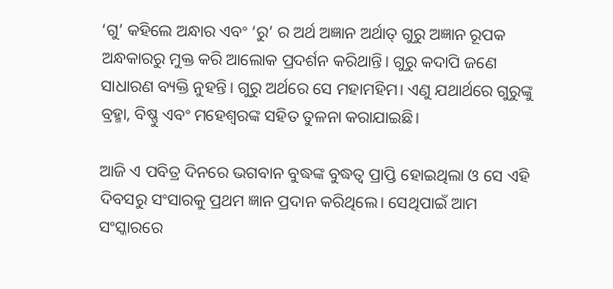‘ଗୁ’ କହିଲେ ଅନ୍ଧାର ଏବଂ ‘ରୁ’ ର ଅର୍ଥ ଅଜ୍ଞାନ ଅର୍ଥାତ୍ ଗୁରୁ ଅଜ୍ଞାନ ରୂପକ ଅନ୍ଧକାରରୁ ମୁକ୍ତ କରି ଆଲୋକ ପ୍ରଦର୍ଶନ କରିଥାନ୍ତି। ଗୁରୁ କଦାପି ଜଣେ ସାଧାରଣ ବ୍ୟକ୍ତି ନୁହନ୍ତି। ଗୁରୁ ଅର୍ଥରେ ସେ ମହାମହିମ। ଏଣୁ ଯଥାର୍ଥରେ ଗୁରୁଙ୍କୁ ବ୍ରହ୍ମା, ବିଷ୍ଣୁ ଏବଂ ମହେଶ୍ୱରଙ୍କ ସହିତ ତୁଳନା କରାଯାଇଛି।

ଆଜି ଏ ପବିତ୍ର ଦିନରେ ଭଗବାନ ବୁଦ୍ଧଙ୍କ ବୁଦ୍ଧତ୍ୱ ପ୍ରାପ୍ତି ହୋଇଥିଲା ଓ ସେ ଏହି ଦିବସରୁ ସଂସାରକୁ ପ୍ରଥମ ଜ୍ଞାନ ପ୍ରଦାନ କରିଥିଲେ। ସେଥିପାଇଁ ଆମ ସଂସ୍କାରରେ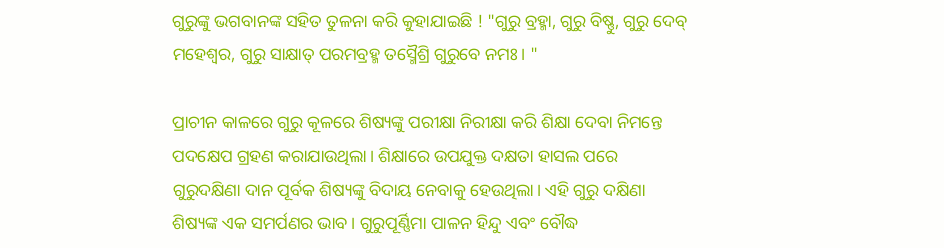ଗୁରୁଙ୍କୁ ଭଗବାନଙ୍କ ସହିତ ତୁଳନା କରି କୁହାଯାଇଛି ! "ଗୁରୁ ବ୍ରହ୍ମା, ଗୁରୁ ବିଷ୍ଣୁ, ଗୁରୁ ଦେବ୍ ମହେଶ୍ୱର, ଗୁରୁ ସାକ୍ଷାତ୍ ପରମବ୍ରହ୍ମ ତସ୍ମୈଶ୍ରି ଗୁରୁବେ ନମଃ। "

ପ୍ରାଚୀନ କାଳରେ ଗୁରୁ କୂଳରେ ଶିଷ୍ୟଙ୍କୁ ପରୀକ୍ଷା ନିରୀକ୍ଷା କରି ଶିକ୍ଷା ଦେବା ନିମନ୍ତେ ପଦକ୍ଷେପ ଗ୍ରହଣ କରାଯାଉଥିଲା। ଶିକ୍ଷାରେ ଉପଯୁକ୍ତ ଦକ୍ଷତା ହାସଲ ପରେ ଗୁରୁଦକ୍ଷିଣା ଦାନ ପୂର୍ବକ ଶିଷ୍ୟଙ୍କୁ ବିଦାୟ ନେବାକୁ ହେଉଥିଲା। ଏହି ଗୁରୁ ଦକ୍ଷିଣା ଶିଷ୍ୟଙ୍କ ଏକ ସମର୍ପଣର ଭାବ। ଗୁରୁପୂର୍ଣ୍ଣିମା ପାଳନ ହିନ୍ଦୁ ଏବଂ ବୌଦ୍ଧ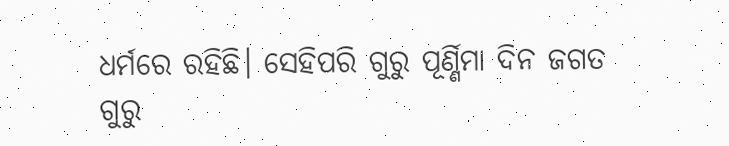ଧର୍ମରେ ରହିଛି। ସେହିପରି ଗୁରୁ ପୂର୍ଣ୍ଣିମା ଦିନ ଜଗତ ଗୁରୁ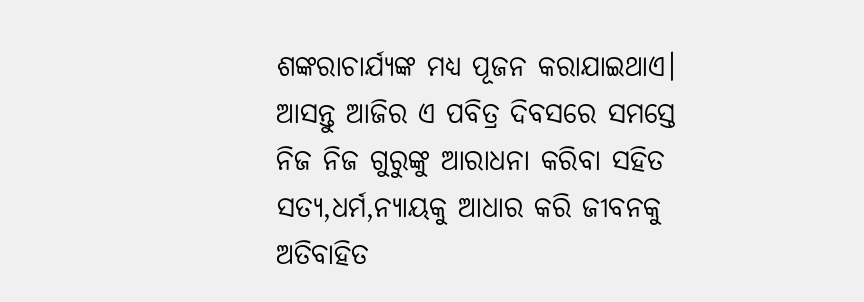ଶଙ୍କରାଚାର୍ଯ୍ୟଙ୍କ ମଧ୍ୟ ପୂଜନ କରାଯାଇଥାଏ। ଆସନ୍ତୁ ଆଜିର ଏ ପବିତ୍ର ଦିବସରେ ସମସ୍ତେ ନିଜ ନିଜ ଗୁରୁଙ୍କୁ ଆରାଧନା କରିବା ସହିତ ସତ୍ୟ,ଧର୍ମ,ନ୍ୟାୟକୁ ଆଧାର କରି ଜୀବନକୁ ଅତିବାହିତ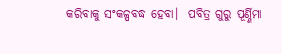କରିବାକୁ ସଂକଳ୍ପବଦ୍ଧ ହେବା।  ପବିତ୍ର ଗୁରୁ ପୂର୍ଣ୍ଣିମା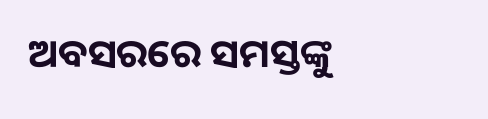ଅବସରରେ ସମସ୍ତଙ୍କୁ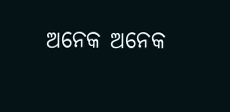ଅନେକ ଅନେକ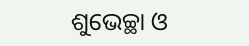ଶୁଭେଚ୍ଛା ଓ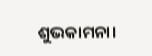ଶୁଭକାମନା।